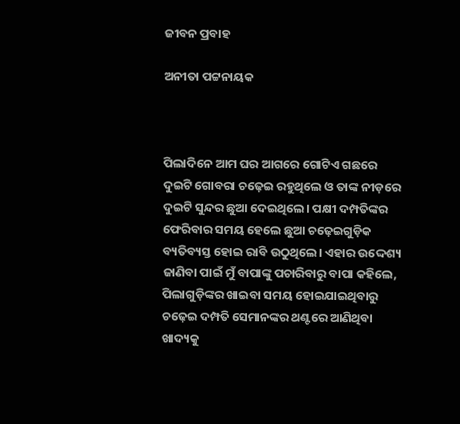ଜୀବନ ପ୍ରବାହ

ଅନୀତା ପଟ୍ଟନାୟକ



ପିଲାଦିନେ ଆମ ଘର ଆଗରେ ଗୋଟିଏ ଗଛରେ ଦୁଇଟି ଗୋବରା ଚଢ଼େଇ ରହୁଥିଲେ ଓ ତାଙ୍କ ନୀଡ଼ରେ ଦୁଇଟି ସୁନ୍ଦର ଛୁଆ ଦେଇଥିଲେ। ପକ୍ଷୀ ଦମ୍ପତିଙ୍କର ଫେରିବାର ସମୟ ହେଲେ ଛୁଆ ଚଢ଼େଇଗୁଡ଼ିକ ବ୍ୟତିବ୍ୟସ୍ତ ହୋଇ ରାବି ଉଠୁଥିଲେ। ଏହାର ଉଦ୍ଦେଶ୍ୟ ଜାଣିବା ପାଇଁ ମୁଁ ବାପାଙ୍କୁ ପଚାରିବାରୁ ବାପା କହିଲେ, ପିଲାଗୁଡ଼ିଙ୍କର ଖାଇବା ସମୟ ହୋଇଯାଇଥିବାରୁ ଚଢ଼େଇ ଦମ୍ପତି ସେମାନଙ୍କର ଥଣ୍ଟରେ ଆଣିଥିବା ଖାଦ୍ୟକୁ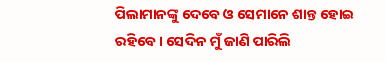ପିଲାମାନଙ୍କୁ ଦେବେ ଓ ସେମାନେ ଶାନ୍ତ ହୋଇ ରହିବେ। ସେଦିନ ମୁଁ ଜାଣି ପାରିଲି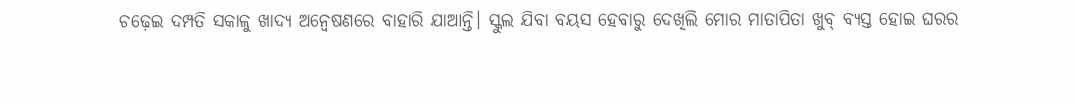ଚଢ଼େଇ ଦମ୍ପତି ସକାଳୁ ଖାଦ୍ୟ ଅନ୍ବେଷଣରେ ବାହାରି ଯାଆନ୍ତି। ସ୍କୁଲ ଯିବା ବୟସ ହେବାରୁ ଦେଖିଲି ମୋର ମାତାପିତା ଖୁବ୍‌ ବ୍ୟସ୍ତ ହୋଇ ଘରର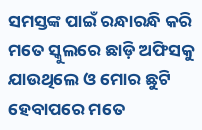ସମସ୍ତଙ୍କ ପାଇଁ ରନ୍ଧାରନ୍ଧି କରି ମତେ ସ୍କୁଲରେ ଛାଡ଼ି ଅଫିସକୁ ଯାଉଥିଲେ ଓ ମୋର ଛୁଟି ହେବାପରେ ମତେ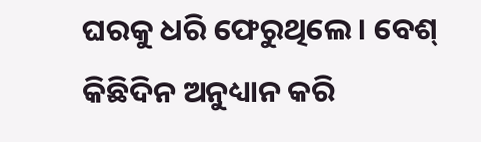ଘରକୁ ଧରି ଫେରୁଥିଲେ। ବେଶ୍‌ କିଛିଦିନ ଅନୁଧ୍ୟାନ କରି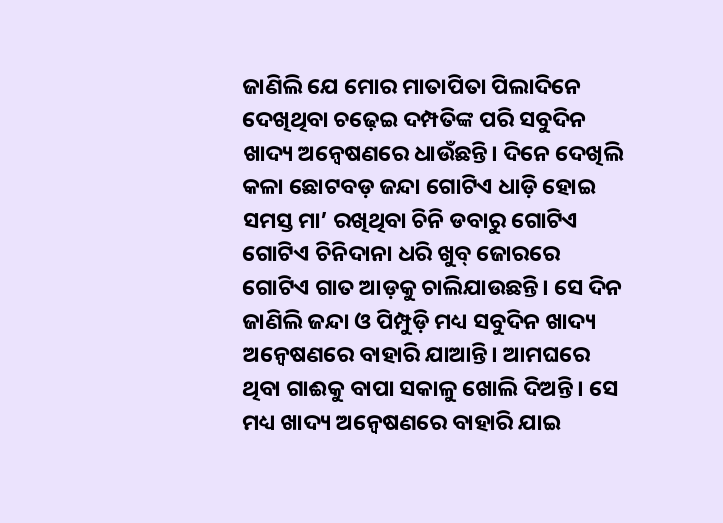ଜାଣିଲି ଯେ ମୋର ମାତାପିତା ପିଲାଦିନେ ଦେଖିଥିବା ଚଢ଼େଇ ଦମ୍ପତିଙ୍କ ପରି ସବୁଦିନ ଖାଦ୍ୟ ଅନ୍ବେଷଣରେ ଧାଉଁଛନ୍ତି। ଦିନେ ଦେଖିଲି କଳା ଛୋଟବଡ଼ ଜନ୍ଦା ଗୋଟିଏ ଧାଡ଼ି ହୋଇ ସମସ୍ତ ମା’ ରଖିଥିବା ଚିନି ଡବାରୁ ଗୋଟିଏ ଗୋଟିଏ ଚିନିଦାନା ଧରି ଖୁବ୍‌ ଜୋରରେ ଗୋଟିଏ ଗାତ ଆଡ଼କୁ ଚାଲିଯାଉଛନ୍ତି। ସେ ଦିନ ଜାଣିଲି ଜନ୍ଦା ଓ ପିମ୍ପୁଡ଼ି ମଧ୍ୟ ସବୁଦିନ ଖାଦ୍ୟ ଅନ୍ବେଷଣରେ ବାହାରି ଯାଆନ୍ତି। ଆମଘରେ ଥିବା ଗାଈକୁ ବାପା ସକାଳୁ ଖୋଲି ଦିଅନ୍ତି। ସେ ମଧ୍ୟ ଖାଦ୍ୟ ଅନ୍ବେଷଣରେ ବାହାରି ଯାଇ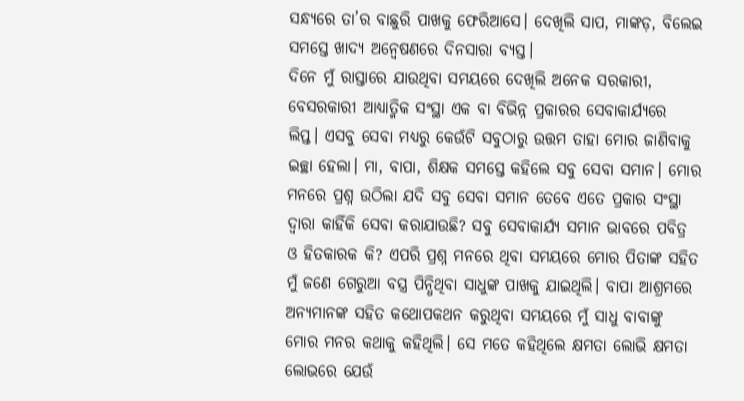ସନ୍ଧ୍ୟରେ ତା’ର ବାଛୁରି ପାଖକୁ ଫେରିଆସେ। ଦେଖିଲି ସାପ, ମାଙ୍କଡ଼, ବିଲେଇ ସମସ୍ତେ ଖାଦ୍ୟ ଅନ୍ବେଷଣରେ ଦିନସାରା ବ୍ୟସ୍ତ।
ଦିନେ ମୁଁ ରାସ୍ତାରେ ଯାଉଥିବା ସମୟରେ ଦେଖିଲି ଅନେକ ସରକାରୀ, ବେସରକାରୀ ଆଧ୍ୟାତ୍ମିକ ସଂସ୍ଥା ଏକ ବା ବିଭିନ୍ନ ପ୍ରକାରର ସେବାକାର୍ଯ୍ୟରେ ଲିପ୍ତ। ଏସବୁ ସେବା ମଧ୍ୟରୁ କେଉଁଟି ସବୁଠାରୁ ଉତ୍ତମ ତାହା ମୋର ଜାଣିବାକୁ ଇଚ୍ଛା ହେଲା। ମା, ବାପା, ଶିକ୍ଷକ ସମସ୍ତେ କହିଲେ ସବୁ ସେବା ସମାନ। ମୋର ମନରେ ପ୍ରଶ୍ନ ଉଠିଲା ଯଦି ସବୁ ସେବା ସମାନ ତେବେ ଏତେ ପ୍ରକାର ସଂସ୍ଥା ଦ୍ୱାରା କାହିଁକି ସେବା କରାଯାଉଛି? ସବୁ ସେବାକାର୍ଯ୍ୟ ସମାନ ଭାବରେ ପବିତ୍ର ଓ ହିତକାରକ କି? ଏପରି ପ୍ରଶ୍ନ ମନରେ ଥିବା ସମୟରେ ମୋର ପିତାଙ୍କ ସହିତ ମୁଁ ଜଣେ ଗେରୁଆ ବସ୍ତ୍ର ପିନ୍ଧିଥିବା ସାଧୁଙ୍କ ପାଖକୁ ଯାଇଥିଲି। ବାପା ଆଶ୍ରମରେ ଅନ୍ୟମାନଙ୍କ ସହିତ କଥୋପକଥନ କରୁଥିବା ସମୟରେ ମୁଁ ସାଧୁ ବାବାଙ୍କୁ ମୋର ମନର କଥାକୁ କହିଥିଲି। ସେ ମତେ କହିଥିଲେ କ୍ଷମତା ଲୋଭି କ୍ଷମତା ଲୋଭରେ ଯେଉଁ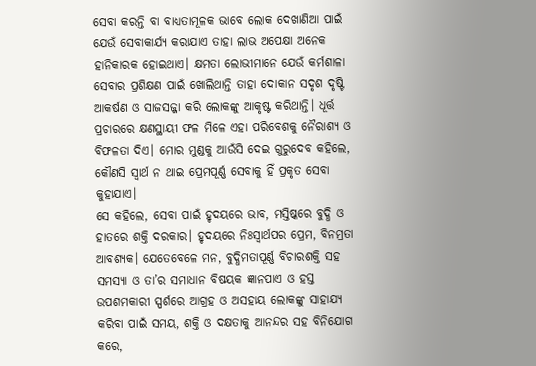ସେବା କରନ୍ତି ବା ବାଧ୍ୟତାମୂଳକ ଭାବେ ଲୋକ ଦେଖାଣିଆ ପାଇଁ ଯେଉଁ ସେବାକାର୍ଯ୍ୟ କରାଯାଏ ତାହା ଲାଭ ଅପେକ୍ଷା ଅନେକ ହାନିକାରକ ହୋଇଥାଏ। କ୍ଷମତା ଲୋଭୀମାନେ ଯେଉଁ କର୍ମଶାଳା ସେବାର ପ୍ରଶିକ୍ଷଣ ପାଇଁ ଖୋଲିଥାନ୍ତି ତାହା ଦୋକାନ ସଦୃଶ ଦୃଷ୍ଟି ଆକର୍ଷଣ ଓ ସାଜସଜ୍ଜା କରି ଲୋକଙ୍କୁ ଆକୃଷ୍ଟ କରିଥାନ୍ତି। ଧୂର୍ତ୍ତ ପ୍ରଚାରରେ କ୍ଷଣସ୍ଥାୟୀ ଫଳ ମିଳେ ଏହା ପରିବେଶକୁ ନୈରାଶ୍ୟ ଓ ବିଫଳତା ଦିଏ। ମୋର ମୁଣ୍ଡକୁ ଆଉଁସି ଦେଇ ଗୁରୁଦେବ କହିଲେ, କୌଣସି ସ୍ବାର୍ଥ ନ ଥାଇ ପ୍ରେମପୂର୍ଣ୍ଣ ସେବାକୁ ହିଁ ପ୍ରକୃତ ସେବା କୁହାଯାଏ।
ସେ କହିଲେ, ସେବା ପାଇଁ ହୃଦୟରେ ଭାବ, ମସ୍ତିଷ୍କରେ ବୁଦ୍ଧି ଓ ହାତରେ ଶକ୍ତି ଦରକାର। ହୃଦୟରେ ନିଃସ୍ବାର୍ଥପର ପ୍ରେମ, ବିନମ୍ରତା ଆବଶ୍ୟକ। ଯେତେବେଳେ ମନ, ବୁଦ୍ଧିମତାପୂର୍ଣ୍ଣ ବିଚାରଶକ୍ତି ସହ ସମସ୍ୟା ଓ ତା’ର ସମାଧାନ ବିଷୟକ ଜ୍ଞାନପାଏ ଓ ହସ୍ତ ଉପଶମକାରୀ ସ୍ପର୍ଶରେ ଆଗ୍ରହ ଓ ଅସହାୟ ଲୋକଙ୍କୁ ସାହାଯ୍ୟ କରିବା ପାଇଁ ସମୟ, ଶକ୍ତି ଓ ଦକ୍ଷତାକୁ ଆନନ୍ଦର ସହ ବିନିଯୋଗ କରେ,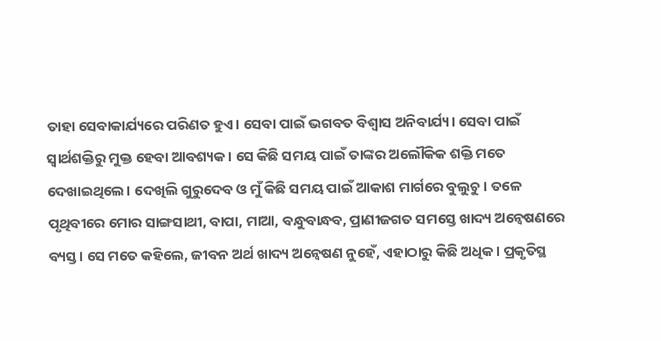ତାହା ସେବାକାର୍ଯ୍ୟରେ ପରିଣତ ହୁଏ। ସେବା ପାଇଁ ଭଗବତ ବିଶ୍ୱାସ ଅନିବାର୍ଯ୍ୟ। ସେବା ପାଇଁ ସ୍ବାର୍ଥଶକ୍ତିରୁ ମୁକ୍ତ ହେବା ଆବଶ୍ୟକ। ସେ କିଛି ସମୟ ପାଇଁ ତାଙ୍କର ଅଲୌକିକ ଶକ୍ତି ମତେ ଦେଖାଇଥିଲେ। ଦେଖିଲି ଗୁରୁଦେବ ଓ ମୁଁ କିଛି ସମୟ ପାଇଁ ଆକାଶ ମାର୍ଗରେ ବୁଲୁଚୁ। ତଳେ ପୃଥିବୀରେ ମୋର ସାଙ୍ଗସାଥୀ, ବାପା, ମାଆ, ବନ୍ଧୁବାନ୍ଧବ, ପ୍ରାଣୀଜଗତ ସମସ୍ତେ ଖାଦ୍ୟ ଅନ୍ବେଷଣରେ ବ୍ୟସ୍ତ। ସେ ମତେ କହିଲେ, ଜୀବନ ଅର୍ଥ ଖାଦ୍ୟ ଅନ୍ବେଷଣ ନୁହେଁ, ଏହାଠାରୁ କିଛି ଅଧିକ। ପ୍ରକୃତିସ୍ଥ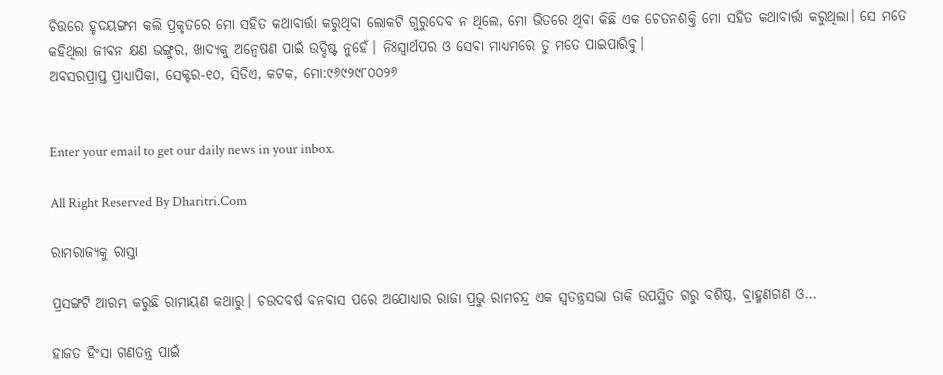ଚିତ୍ତରେ ହୃଦୟଙ୍ଗମ କଲି ପ୍ରକୃତରେ ମୋ ସହିତ କଥାବାର୍ତ୍ତା କରୁଥିବା ଲୋକଟି ଗୁରୁଦେବ ନ ଥିଲେ, ମୋ ଭିତରେ ଥିବା କିଛି ଏକ ଚେତନଶକ୍ତି ମୋ ସହିତ କଥାବାର୍ତ୍ତା କରୁଥିଲା। ସେ ମତେ କହିଥିଲା ଜୀବନ କ୍ଷଣ ଭଙ୍ଗୁର, ଖାଦ୍ୟକୁ ଅନ୍ବେଷଣ ପାଇଁ ଉଦ୍ଦିଷ୍ଟ ନୁହେଁ। ନିଃସ୍ବାର୍ଥପର ଓ ସେବା ମାଧ୍ୟମରେ ତୁ ମତେ ପାଇପାରିବୁ।
ଅବସରପ୍ରାପ୍ତ ପ୍ରାଧ୍ୟାପିକା, ସେକ୍ଟର-୧୦, ସିଡିଏ, କଟକ, ମୋ:୯୬୯୨୯୮୦୦୨୬


Enter your email to get our daily news in your inbox.

All Right Reserved By Dharitri.Com

ରାମରାଜ୍ୟକୁ ରାସ୍ତା

ପ୍ରସଙ୍ଗଟି ଆରମ୍ଭ କରୁଛି ରାମାୟଣ କଥାରୁ। ଚଉଦବର୍ଷ ବନବାସ ପରେ ଅଯୋଧ୍ୟାର ରାଜା ପ୍ରଭୁ ରାମଚନ୍ଦ୍ର ଏକ ସ୍ବତନ୍ତ୍ରସଭା ଡାକି ଉପସ୍ଥିତ ଗରୁ ବଶିଷ୍ଠ, ବ୍ରାହ୍ମଣଗଣ ଓ…

ହାଜତ ହିଂସା ଗଣତନ୍ତ୍ର ପାଇଁ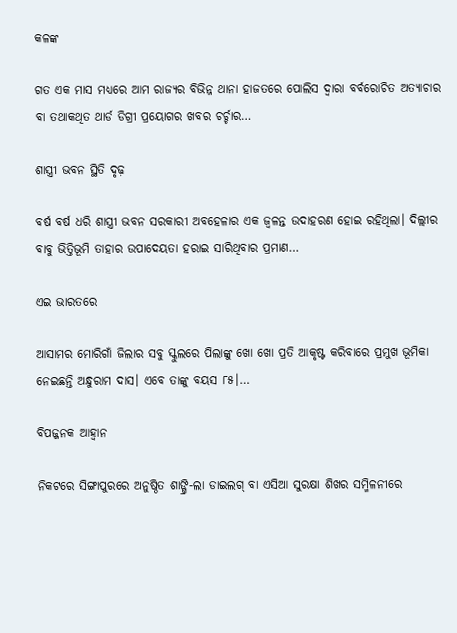କଳଙ୍କ

ଗତ ଏକ ମାସ ମଧ୍ୟରେ ଆମ ରାଜ୍ୟର ବିଭିନ୍ନ ଥାନା ହାଜତରେ ପୋଲିସ ଦ୍ୱାରା ବର୍ବରୋଚିତ ଅତ୍ୟାଚାର ବା ତଥାକଥିତ ଥାର୍ଡ ଡିଗ୍ରୀ ପ୍ରୟୋଗର ଖବର ଚର୍ଚ୍ଚାର…

ଶାସ୍ତ୍ରୀ ଭବନ ସ୍ଥିତି ଦୃଢ଼

ବର୍ଷ ବର୍ଷ ଧରି ଶାସ୍ତ୍ରୀ ଭବନ ସରକାରୀ ଅବହେଳାର ଏକ ଜ୍ୱଳନ୍ତ ଉଦାହରଣ ହୋଇ ରହିଥିଲା। ଦିଲ୍ଲୀର ବାବୁ ଭିତ୍ତିଭୂମି ତାହାର ଉପାଦେୟତା ହରାଇ ସାରିଥିବାର ପ୍ରମାଣ…

ଏଇ ଭାରତରେ

ଆସାମର ମୋରିଗାଁ ଜିଲାର ସବୁ ସ୍କୁଲରେ ପିଲାଙ୍କୁ ଖୋ ଖୋ ପ୍ରତି ଆକୃଷ୍ଟ କରିବାରେ ପ୍ରମୁଖ ଭୂମିକା ନେଇଛନ୍ତି ଅନ୍ଧୁରାମ ଦାସ। ଏବେ ତାଙ୍କୁ ବୟସ ୮୫।…

ବିପଜ୍ଜନକ ଆହ୍ବାନ

ନିକଟରେ ସିଙ୍ଗାପୁରରେ ଅନୁଷ୍ଠିତ ଶାଙ୍ଗ୍ରି-ଲା ଡାଇଲଗ୍‌ ବା ଏସିଆ ସୁରକ୍ଷା ଶିଖର ସମ୍ମିଳନୀରେ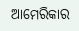ଆମେରିକାର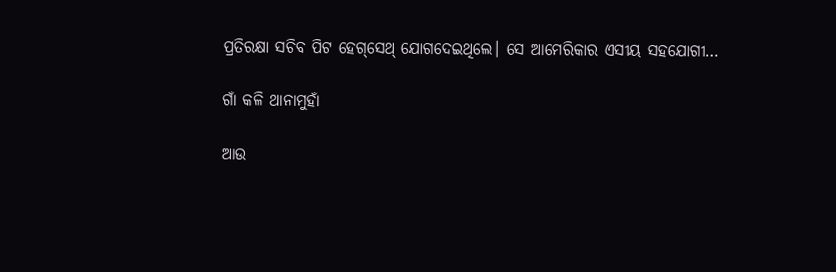ପ୍ରତିରକ୍ଷା ସଚିବ ପିଟ ହେଗ୍‌ସେଥ୍‌ ଯୋଗଦେଇଥିଲେ। ସେ ଆମେରିକାର ଏସୀୟ ସହଯୋଗୀ…

ଗାଁ କଳି ଥାନାମୁହାଁ

ଆଉ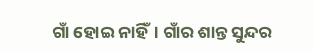ଗାଁ ହୋଇ ନାହିଁ। ଗାଁର ଶାନ୍ତ ସୁନ୍ଦର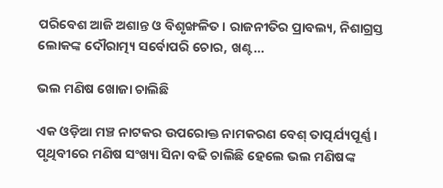ପରିବେଶ ଆଜି ଅଶାନ୍ତ ଓ ବିଶୃଙ୍ଖଳିତ। ରାଜନୀତିର ପ୍ରାବଲ୍ୟ, ନିଶାଗ୍ରସ୍ତ ଲୋକଙ୍କ ଦୌରାତ୍ମ୍ୟ ସର୍ବୋପରି ଚୋର, ଖଣ୍ଟ…

ଭଲ ମଣିଷ ଖୋଜା ଚାଲିଛି

ଏକ ଓଡ଼ିଆ ମଞ୍ଚ ନାଟକର ଉପରୋକ୍ତ ନାମକରଣ ବେଶ୍‌ ତାତ୍ପର୍ଯ୍ୟପୂର୍ଣ୍ଣ। ପୃଥିବୀରେ ମଣିଷ ସଂଖ୍ୟା ସିନା ବଢି ଚାଲିଛି ହେଲେ ଭଲ ମଣିଷଙ୍କ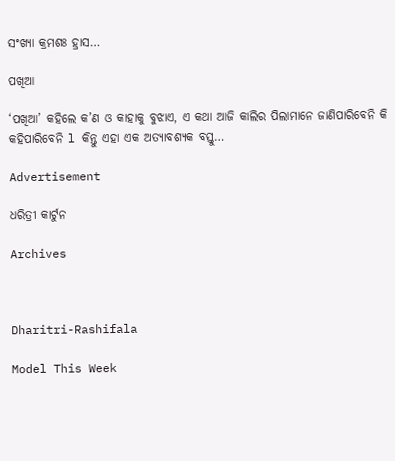ସଂଖ୍ୟା କ୍ରମଶଃ ହ୍ରାସ…

ପଖିଆ

‘ପଖିଆ’ କହିଲେ କ’ଣ ଓ କାହାକୁ ବୁଝାଏ, ଏ କଥା ଆଜି କାଲିର ପିଲାମାନେ ଜାଣିପାରିବେନି କି କହିପାରିବେନି l କିନ୍ତୁ ଏହା ଏକ ଅତ୍ୟାବଶ୍ୟକ ବସ୍ତୁ…

Advertisement

ଧରିତ୍ରୀ କାର୍ଟୁନ

Archives



Dharitri-Rashifala

Model This Week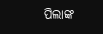ପିଲାଙ୍କ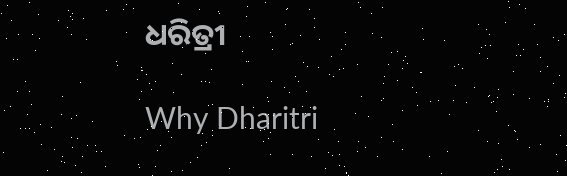ଧରିତ୍ରୀ

Why Dharitri